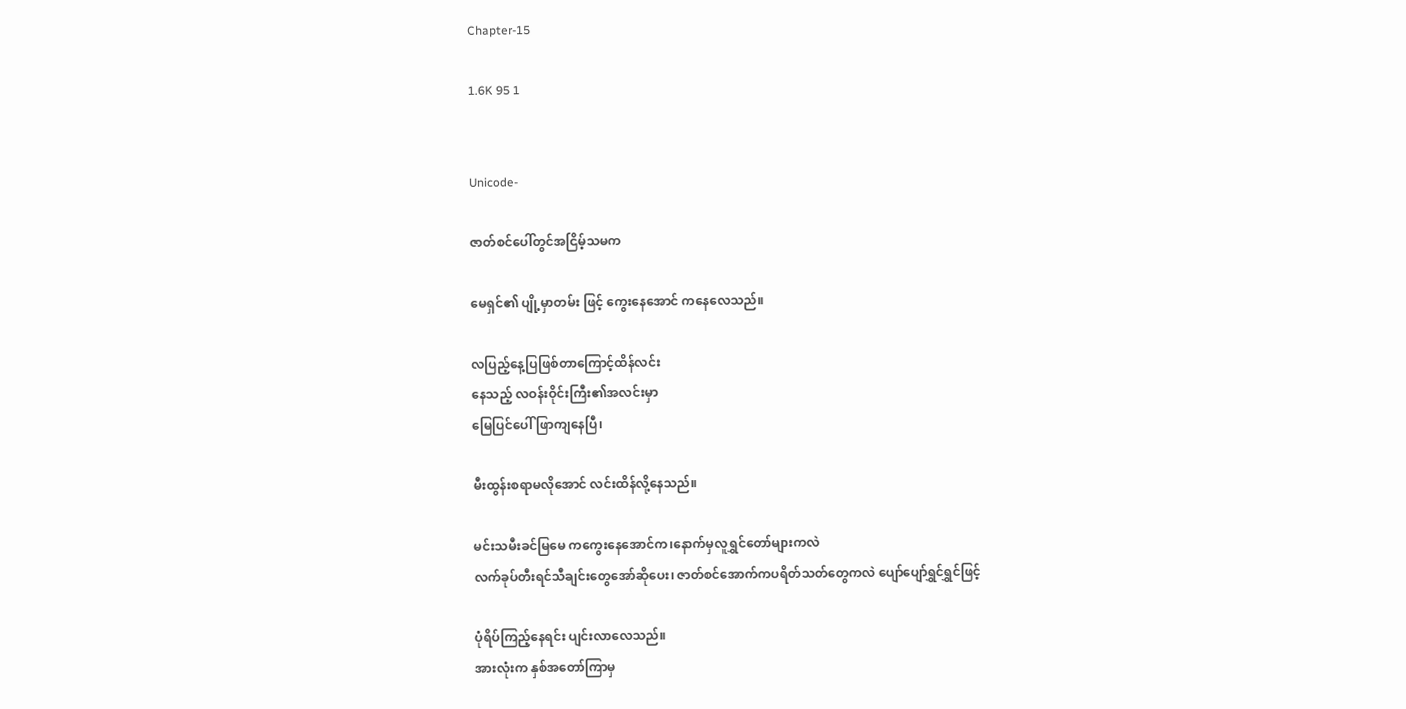Chapter-15

1.6K 95 1


Unicode-

ဇာတ်စင်ပေါ်တွင်အငြိမ့်သမက

မေရှင်၏ ပျို့မှာတမ်း ဖြင့် ကွေးနေအောင် ကနေလေသည်။

လပြည့်နေ့ပြဖြစ်တာကြောင့်ထိန်လင်း
နေသည့် လဝန်းဝိုင်းကြီး၏အလင်းမှာ
မြေပြင်ပေါ်ဖြာကျနေပြီ၊

မီးထွန်းစရာမလိုအောင် လင်းထိန်လို့နေသည်။

မင်းသမီးခင်မြမေ ကကွေးနေအောင်က၊နောက်မှလူရွှင်တော်များကလဲ
လက်ခုပ်တီးရင်သီချင်းတွေအော်ဆိုပေး၊ ဇာတ်စင်အောက်ကပရိတ်သတ်တွေကလဲ ပျော်ပျော်ရွှင်ရွှင်ဖြင့်

ပုံရိပ်ကြည့်နေရင်း ပျင်းလာလေသည်။
အားလုံးက နှစ်အတော်ကြာမှ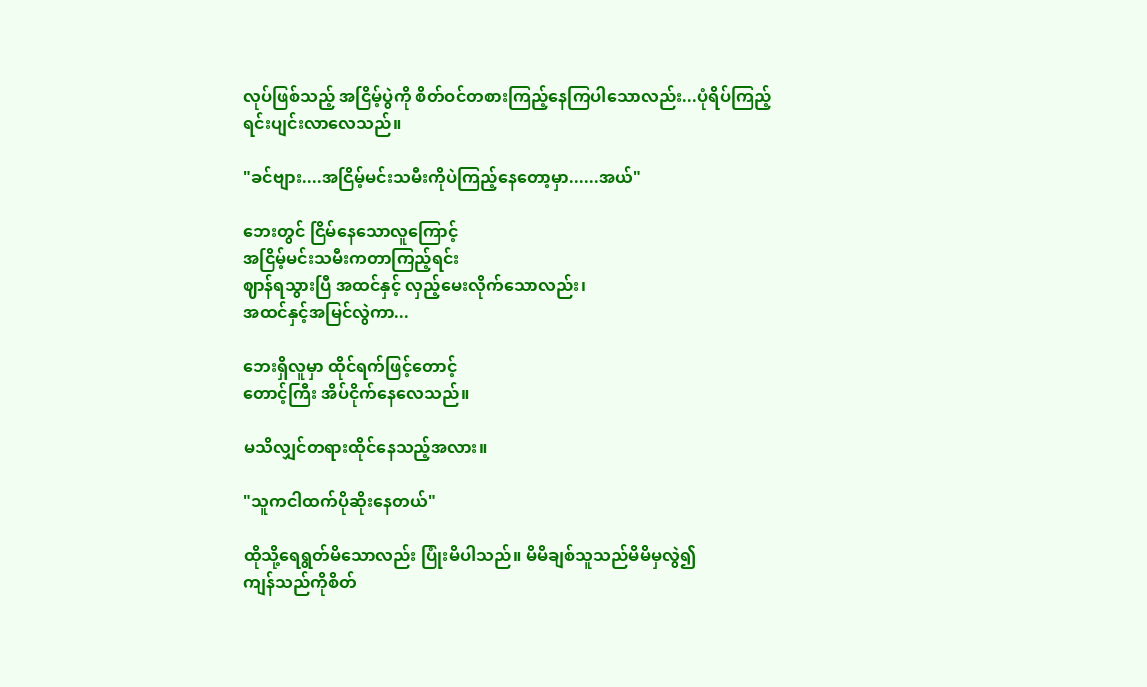လုပ်ဖြစ်သည့် အငြိမ့်ပွဲကို စိတ်ဝင်တစားကြည့်နေကြပါသောလည်း...ပုံရိပ်ကြည့်ရင်းပျင်းလာလေသည်။

"ခင်ဗျား....အငြိမ့်မင်းသမီးကိုပဲကြည့်နေတော့မှာ......အယ်"

ဘေးတွင် ငြိမ်နေသောလူကြောင့်
အငြိမ့်မင်းသမီးကတာကြည့်ရင်း
ဈာန်ရသွားပြီ အထင်နှင့် လှည့်မေးလိုက်သောလည်း၊
အထင်နှင့်အမြင်လွဲကာ...

ဘေးရှိလူမှာ ထိုင်ရက်ဖြင့်တောင့်
တောင့်ကြီး အိပ်ငိုက်နေလေသည်။

မသိလျှင်တရားထိုင်နေသည့်အလား။

"သူကငါထက်ပိုဆိုးနေတယ်"

ထိုသို့ရေရွတ်မိသောလည်း ပြုံးမိပါသည်။ မိမိချစ်သူသည်မိမိမှလွဲ၍
ကျန်သည်ကိုစိတ်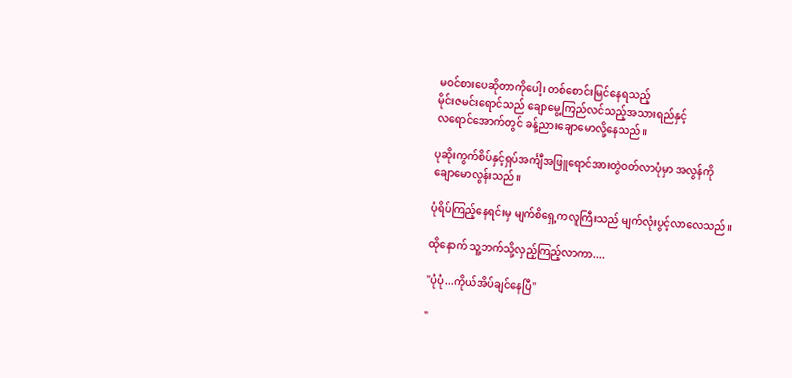မဝင်စားပေဆိုတာကိုပေါ့၊ တစ်စောင်းမြင်နေရသည့်
မိုင်းဇမင်းရောင်သည် ချောမွေ့ကြည်လင်သည့်အသားရည်နှင့်
လရောင်အောက်တွင် ခန့်ညားချောမောလို့နေသည်။

ပုဆိုးကွက်စိပ်နှင့်ရှပ်အင်္ကျီအဖြူရောင်အားတွဲဝတ်လာပုံမှာ အလွန်ကို
ချောမောလွန်းသည်။

ပုံရိပ်ကြည့်နေရင်းမှ မျက်စိရှေ့ကလူကြီးသည် မျက်လုံးပွင့်လာလေသည်။

ထိုနောက် သူ့ဘက်သို့လှည့်ကြည့်လာကာ....

"ပုံပုံ...ကိုယ်အိပ်ချင်နေပြီ"

"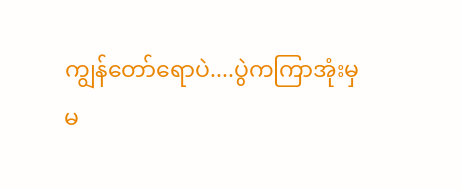ကျွန်တော်ရောပဲ....ပွဲကကြာအုံးမှ
မ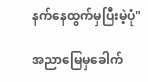နက်နေထွက်မှပြီးမဲ့ပုံ"

အညာမြေမှခေါက်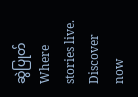ဆွဲပြုတ်Where stories live. Discover now